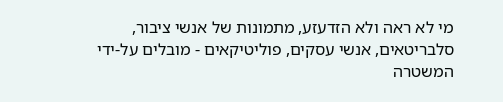מי לא ראה ולא הזדעזע, מתמונות של אנשי ציבור, סלבריטאים, אנשי עסקים, פוליטיקאים - מובלים על-ידי המשטרה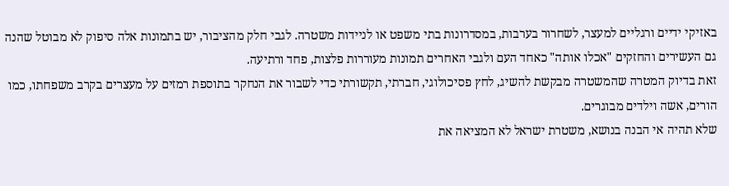באזיקי ידיים ורגליים למעצר, לשחרור בערבות, במסדרונות בתי משפט או לניידות משטרה. לגבי חלק מהציבור, יש בתמונות אלה סיפוק לא מבוטל שהנה גם העשירים והחזקים "אכלו אותה" כאחד העם ולגבי האחרים תמונות מעוררות פלצות, פחד ורתיעה.
זאת בדיוק המטרה שהמשטרה מבקשת להשיג, לחץ פסיכולוגי, חברתי, תקשורתי כדי לשבור את הנחקר בתוספת רמזים על מעצרים בקרב משפחתו, כמו הורים, אשה וילדים מבוגרים.
שלא תהיה אי הבנה בנושא, משטרת ישראל לא המציאה את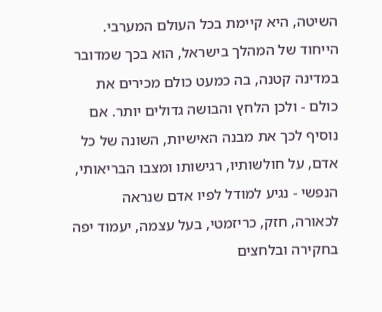השיטה, היא קיימת בכל העולם המערבי. הייחוד של המהלך בישראל, הוא בכך שמדובר במדינה קטנה, בה כמעט כולם מכירים את כולם - ולכן הלחץ והבושה גדולים יותר. אם נוסיף לכך את מבנה האישיות, השונה של כל אדם, על חולשותיו, רגישותו ומצבו הבריאותי, הנפשי - נגיע למודל לפיו אדם שנראה לכאורה, חזק, כריזמטי, בעל עצמה, יעמוד יפה בחקירה ובלחצים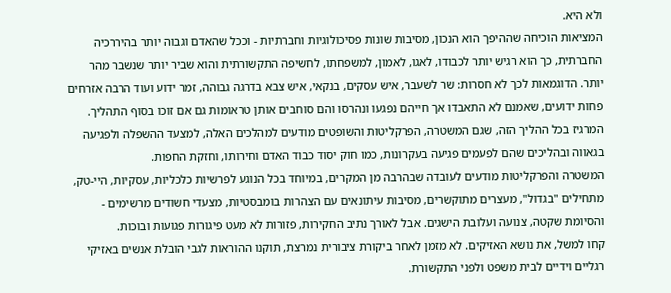ולא היא.
המציאות הוכיחה שההיפך הוא הנכון, מסיבות שונות פסיכולוגיות וחברתיות - וככל שהאדם וגבוה יותר בהיררכיה החברתית, כך הוא רגיש יותר לכבודו, לאגו, לאמון, למשפחתו, לחשיפה התקשורתית והוא שביר יותר שנשבר מהר יותר. הדוגמאות לכך לא חסרות: שר לשעבר, איש עסקים, בנקאי, איש צבא בדרגה גבוהה, זמר ידוע ועוד הרבה אזרחים פחות ידועים, שאמנם לא התאבדו אך חייהם נפגעו ונהרסו והם סוחבים אותן טראומות גם אם זוכו בסוף התהליך.
המרגיז בכל ההליך הזה, שגם המשטרה, הפרקליטות והשופטים מודעים למהלכים האלה, למצעד ההשפלה ולפגיעה בגאווה ובהליכים שהם לפעמים פגיעה בעקרונות, כמו חוק יסוד כבוד האדם וחירותו, וחזקת החפות.
המשטרה והפרקליטות מודעים לעובדה שבהרבה מן המקרים, במיוחד בכל הנוגע לפרשיות כלכליות, עסקיות, היי-טק, מתחילים "בגדול", מעצרים מתוקשרים, מסיבות עיתונאים עם הצהרות בומבסטיות, מצעדי חשודים מרשימים - והסיומת שקטה, צנועה ועלובת הישגים. אבל לאורך נתיב החקירות, פזורות לא מעט פיגורות פגועות ובוכות.
קחו למשל, את נושא האזיקים. לא מזמן לאחר ביקורת ציבורית נמרצת, תוקנו ההוראות לגבי הובלת אנשים באזיקי רגליים וידיים לבית משפט ולפני התקשורת.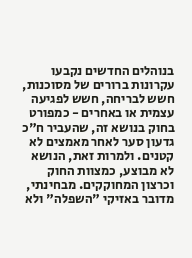בנוהלים החדשים נקבעו עקרונות ברורים של מסוכנות, חשש לבריחה, חשש לפגיעה עצמית או באחרים - כמפורט בחוק בנושא זה, שהעביר ח"כ גדעון סער לאחר מאמצים לא קטנים. ולמרות זאת, הנושא לא מבוצע, כמצוות החוק וכרצון המחוקקים. מבחינתי, מדובר באזיקי "השפלה" ולא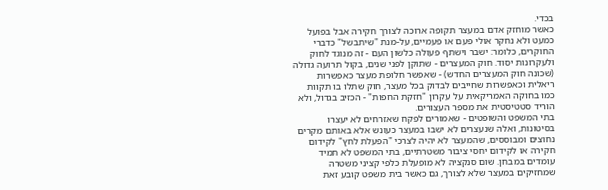בכדי.
כאשר מוחזק אדם במעצר תקופה ארוכה לצורך חקירה אבל בפועל כמעט ולא נחקר אולי פעם או פעמיים, על-מנת "שיתבשל" כדברי החוקרים, כלומר: ישבר וישתף פעולה כלשון העם - זה מנוגד לחוק ולעקרונות יסוד. חוק המעצרים - שתוקן לפני שנים, בקול תרועה גדולה (שכונה חוק המעצרים החדש) - שאפשר חלופת מעצר כאפשרות ריאלית וכאפשרות שחייבים לבדוק בכל מעצר, חוק שתלו בו תקוות כמו בחוקה האמריקאית על עקרון "חזקת החפות" - הכזיב בגדול, ולא הוריד סטטיסטית את מספר העצורים.
בתי המשפט והשופטים - שאמורים לפקח שאזרחים לא יעצרו בסיטונות, ואלה שנעצרים לא ישבו במעצר כעונש אלא באותם מקרים נחוצים ומבוססים, שהמעצר לא יהיה לצרכי "הפעלת לחץ" לקידום חקירה או לקידום יחסי ציבור משטרתיים, בתי המשפט לא תמיד עומדים במבחן. שום סנקציה לא מופעלת כלפי קציני משטרה שמחזיקים במעצר שלא לצורך, גם כאשר בית משפט קובע זאת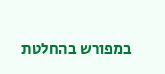במפורש בהחלטת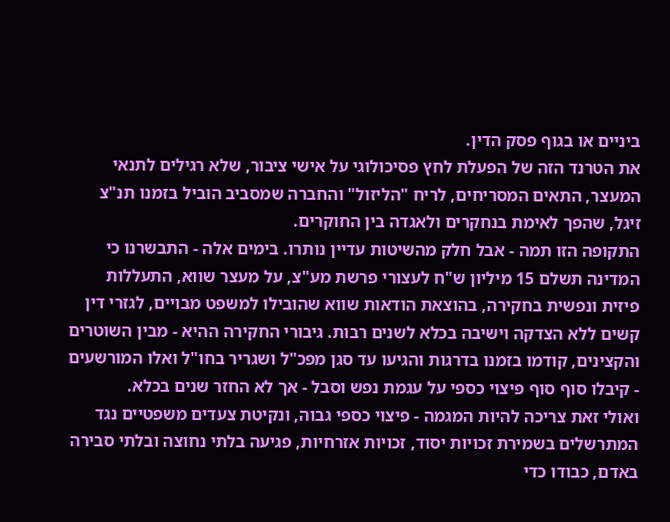ביניים או בגוף פסק הדין.
את הטרנד הזה של הפעלת לחץ פסיכולוגי על אישי ציבור, שלא רגילים לתנאי המעצר, התאים המסריחים, לריח "הליזול" והחברה שמסביב הוביל בזמנו תנ"צ זיגל, שהפך לאימת בנחקרים ולאגדה בין החוקרים.
התקופה הזו תמה - אבל חלק מהשיטות עדיין נותרו. בימים אלה - התבשרנו כי המדינה תשלם 15 מיליון ש"ח לעצורי פרשת מע"צ, על מעצר שווא, התעללות פיזית ונפשית בחקירה, בהוצאת הודאות שווא שהובילו למשפט מבויים, לגזרי דין קשים ללא הצדקה וישיבה בכלא לשנים רבות. גיבורי החקירה ההיא - מבין השוטרים והקצינים, קודמו בזמנו בדרגות והגיעו עד סגן מפכ"ל ושגריר בחו"ל ואלו המורשעים - קיבלו סוף סוף פיצוי כספי על עגמת נפש וסבל - אך לא החזר שנים בכלא.
ואולי זאת צריכה להיות המגמה - פיצוי כספי גבוה, ונקיטת צעדים משפטיים נגד המתרשלים בשמירת זכויות יסוד, זכויות אזרחיות, פגיעה בלתי נחוצה ובלתי סבירה באדם, כבודו כדי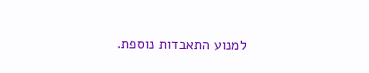למנוע התאבדות נוספת.